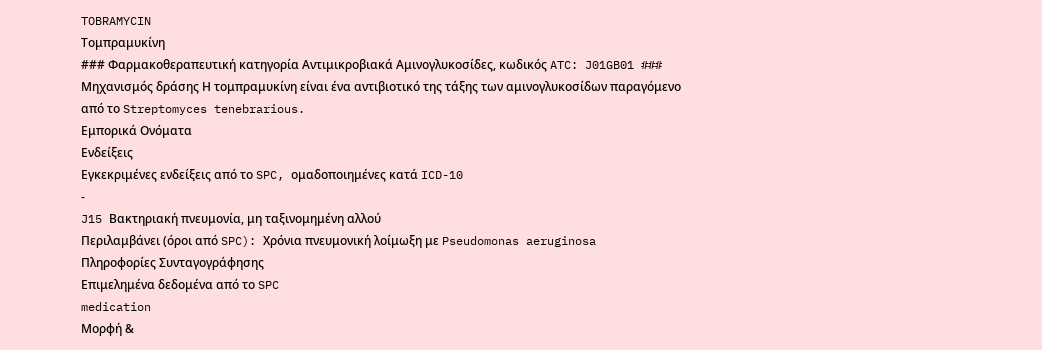TOBRAMYCIN
Τομπραμυκίνη
### Φαρμακοθεραπευτική κατηγορία Αντιμικροβιακά Αμινογλυκοσίδες, κωδικός ATC: J01GB01 ### Μηχανισμός δράσης Η τομπραμυκίνη είναι ένα αντιβιοτικό της τάξης των αμινογλυκοσίδων παραγόμενο από το Streptomyces tenebrarious.
Εμπορικά Ονόματα
Ενδείξεις
Εγκεκριμένες ενδείξεις από το SPC, ομαδοποιημένες κατά ICD-10
-
J15 Βακτηριακή πνευμονία, μη ταξινομημένη αλλού
Περιλαμβάνει (όροι από SPC): Χρόνια πνευμονική λοίμωξη με Pseudomonas aeruginosa
Πληροφορίες Συνταγογράφησης
Επιμελημένα δεδομένα από το SPC
medication
Μορφή &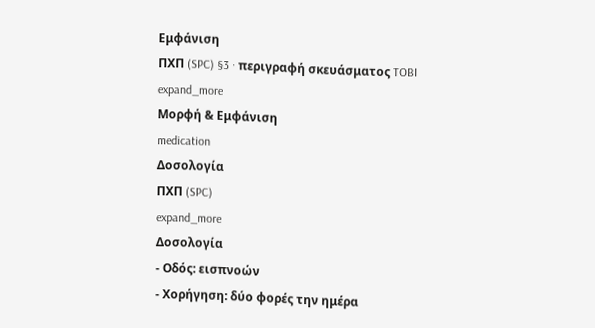Εμφάνιση
ΠΧΠ (SPC) §3 · περιγραφή σκευάσματος TOBI
expand_more
Μορφή & Εμφάνιση
medication
Δοσολογία
ΠΧΠ (SPC)
expand_more
Δοσολογία
- Οδός: εισπνοών
- Χορήγηση: δύο φορές την ημέρα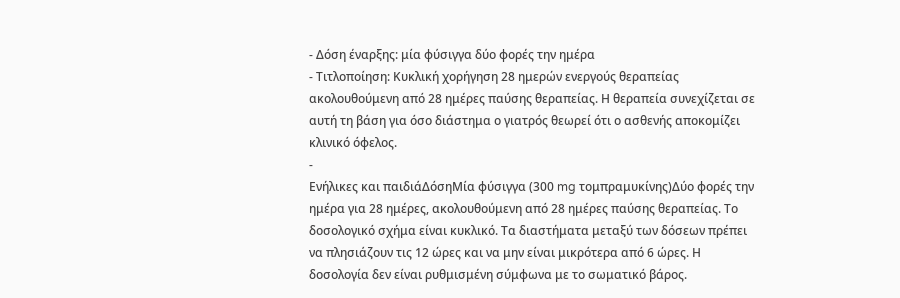- Δόση έναρξης: μία φύσιγγα δύο φορές την ημέρα
- Τιτλοποίηση: Κυκλική χορήγηση 28 ημερών ενεργούς θεραπείας ακολουθούμενη από 28 ημέρες παύσης θεραπείας. Η θεραπεία συνεχίζεται σε αυτή τη βάση για όσο διάστημα ο γιατρός θεωρεί ότι ο ασθενής αποκομίζει κλινικό όφελος.
-
Ενήλικες και παιδιάΔόσηΜία φύσιγγα (300 mg τομπραμυκίνης)Δύο φορές την ημέρα για 28 ημέρες, ακολουθούμενη από 28 ημέρες παύσης θεραπείας. Το δοσολογικό σχήμα είναι κυκλικό. Τα διαστήματα μεταξύ των δόσεων πρέπει να πλησιάζουν τις 12 ώρες και να μην είναι μικρότερα από 6 ώρες. Η δοσολογία δεν είναι ρυθμισμένη σύμφωνα με το σωματικό βάρος.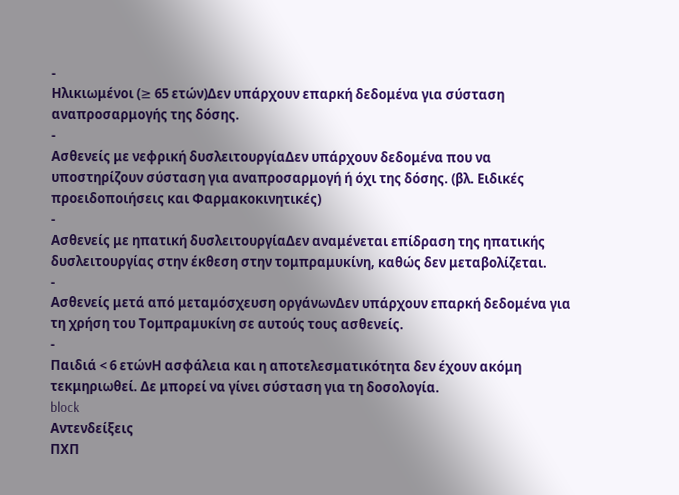-
Ηλικιωμένοι (≥ 65 ετών)Δεν υπάρχουν επαρκή δεδομένα για σύσταση αναπροσαρμογής της δόσης.
-
Ασθενείς με νεφρική δυσλειτουργίαΔεν υπάρχουν δεδομένα που να υποστηρίζουν σύσταση για αναπροσαρμογή ή όχι της δόσης. (βλ. Ειδικές προειδοποιήσεις και Φαρμακοκινητικές)
-
Ασθενείς με ηπατική δυσλειτουργίαΔεν αναμένεται επίδραση της ηπατικής δυσλειτουργίας στην έκθεση στην τομπραμυκίνη, καθώς δεν μεταβολίζεται.
-
Ασθενείς μετά από μεταμόσχευση οργάνωνΔεν υπάρχουν επαρκή δεδομένα για τη χρήση του Τομπραμυκίνη σε αυτούς τους ασθενείς.
-
Παιδιά < 6 ετώνΗ ασφάλεια και η αποτελεσματικότητα δεν έχουν ακόμη τεκμηριωθεί. Δε μπορεί να γίνει σύσταση για τη δοσολογία.
block
Αντενδείξεις
ΠΧΠ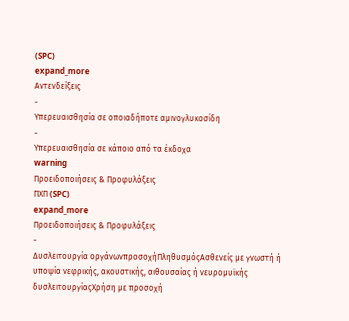(SPC)
expand_more
Αντενδείξεις
-
Υπερευαισθησία σε οποιαδήποτε αμινογλυκοσίδη
-
Υπερευαισθησία σε κάποιο από τα έκδοχα
warning
Προειδοποιήσεις & Προφυλάξεις
ΠΧΠ (SPC)
expand_more
Προειδοποιήσεις & Προφυλάξεις
-
Δυσλειτουργία οργάνωνπροσοχήΠληθυσμόςΑσθενείς με γνωστή ή υποψία νεφρικής, ακουστικής, αιθουσαίας ή νευρομυϊκής δυσλειτουργίαςΧρήση με προσοχή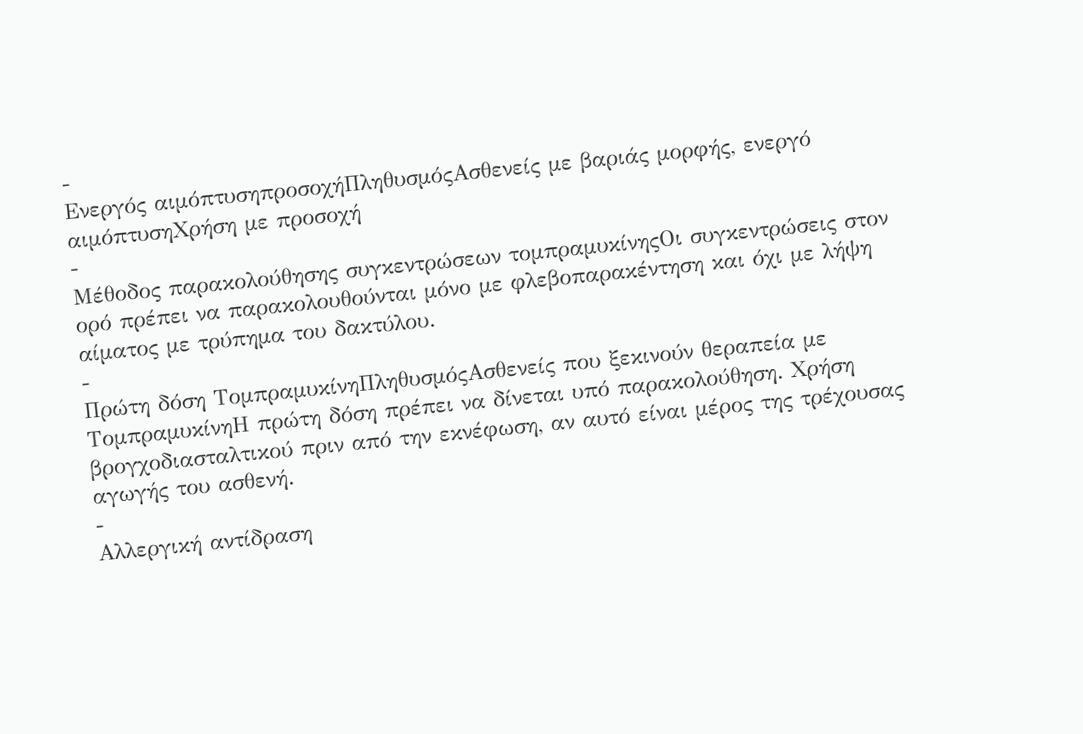-
Ενεργός αιμόπτυσηπροσοχήΠληθυσμόςΑσθενείς με βαριάς μορφής, ενεργό αιμόπτυσηΧρήση με προσοχή
-
Μέθοδος παρακολούθησης συγκεντρώσεων τομπραμυκίνηςΟι συγκεντρώσεις στον ορό πρέπει να παρακολουθούνται μόνο με φλεβοπαρακέντηση και όχι με λήψη αίματος με τρύπημα του δακτύλου.
-
Πρώτη δόση ΤομπραμυκίνηΠληθυσμόςΑσθενείς που ξεκινούν θεραπεία με ΤομπραμυκίνηΗ πρώτη δόση πρέπει να δίνεται υπό παρακολούθηση. Χρήση βρογχοδιασταλτικού πριν από την εκνέφωση, αν αυτό είναι μέρος της τρέχουσας αγωγής του ασθενή.
-
Αλλεργική αντίδραση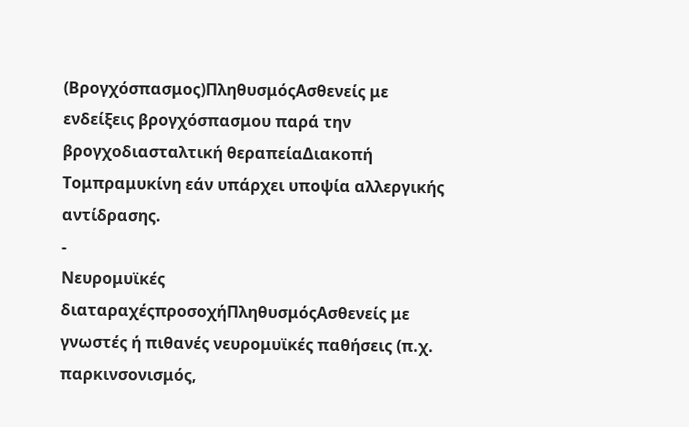(Βρογχόσπασμος)ΠληθυσμόςΑσθενείς με ενδείξεις βρογχόσπασμου παρά την βρογχοδιασταλτική θεραπείαΔιακοπή Τομπραμυκίνη εάν υπάρχει υποψία αλλεργικής αντίδρασης.
-
Νευρομυϊκές διαταραχέςπροσοχήΠληθυσμόςΑσθενείς με γνωστές ή πιθανές νευρομυϊκές παθήσεις (π.χ. παρκινσονισμός,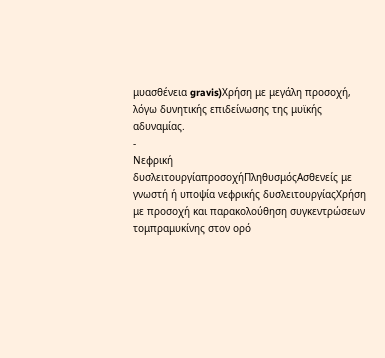μυασθένεια gravis)Χρήση με μεγάλη προσοχή, λόγω δυνητικής επιδείνωσης της μυϊκής αδυναμίας.
-
Νεφρική δυσλειτουργίαπροσοχήΠληθυσμόςΑσθενείς με γνωστή ή υποψία νεφρικής δυσλειτουργίαςΧρήση με προσοχή και παρακολούθηση συγκεντρώσεων τομπραμυκίνης στον ορό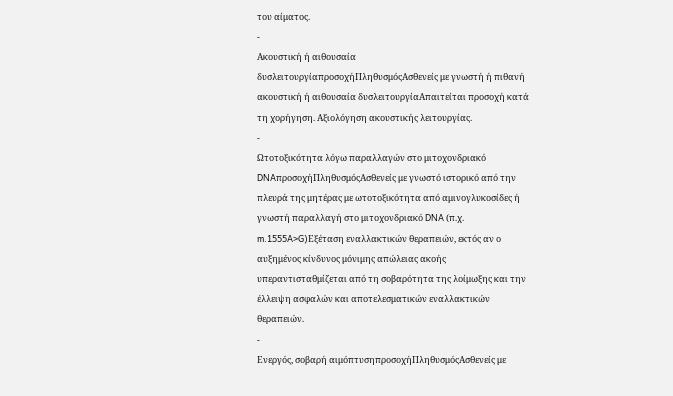του αίματος.
-
Ακουστική ή αιθουσαία δυσλειτουργίαπροσοχήΠληθυσμόςΑσθενείς με γνωστή ή πιθανή ακουστική ή αιθουσαία δυσλειτουργίαΑπαιτείται προσοχή κατά τη χορήγηση. Αξιολόγηση ακουστικής λειτουργίας.
-
Ωτοτοξικότητα λόγω παραλλαγών στο μιτοχονδριακό DNAπροσοχήΠληθυσμόςΑσθενείς με γνωστό ιστορικό από την πλευρά της μητέρας με ωτοτοξικότητα από αμινογλυκοσίδες ή γνωστή παραλλαγή στο μιτοχονδριακό DNA (π.χ. m.1555A>G)Εξέταση εναλλακτικών θεραπειών, εκτός αν ο αυξημένος κίνδυνος μόνιμης απώλειας ακοής υπεραντισταθμίζεται από τη σοβαρότητα της λοίμωξης και την έλλειψη ασφαλών και αποτελεσματικών εναλλακτικών θεραπειών.
-
Ενεργός, σοβαρή αιμόπτυσηπροσοχήΠληθυσμόςΑσθενείς με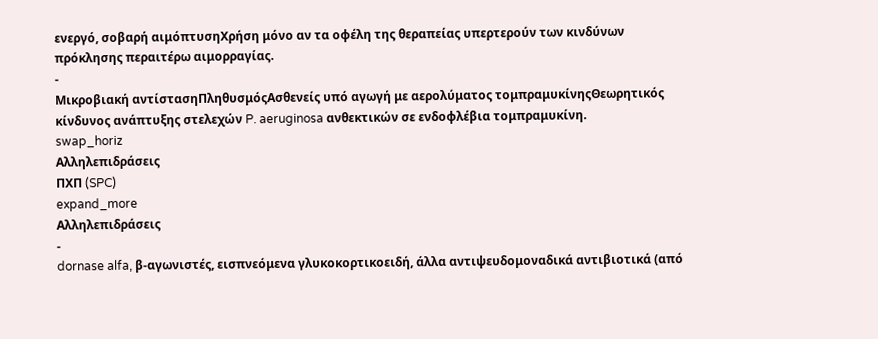ενεργό, σοβαρή αιμόπτυσηΧρήση μόνο αν τα οφέλη της θεραπείας υπερτερούν των κινδύνων πρόκλησης περαιτέρω αιμορραγίας.
-
Μικροβιακή αντίστασηΠληθυσμόςΑσθενείς υπό αγωγή με αερολύματος τομπραμυκίνηςΘεωρητικός κίνδυνος ανάπτυξης στελεχών P. aeruginosa ανθεκτικών σε ενδοφλέβια τομπραμυκίνη.
swap_horiz
Αλληλεπιδράσεις
ΠΧΠ (SPC)
expand_more
Αλληλεπιδράσεις
-
dornase alfa, β-αγωνιστές, εισπνεόμενα γλυκοκορτικοειδή, άλλα αντιψευδομοναδικά αντιβιοτικά (από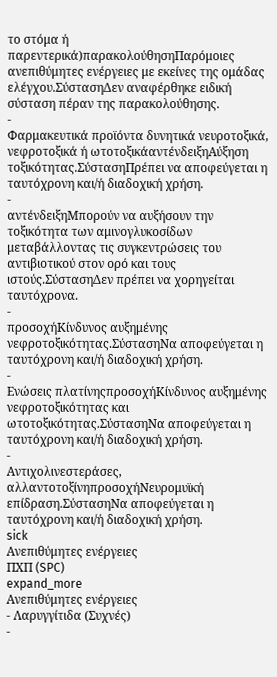το στόμα ή παρεντερικά)παρακολούθησηΠαρόμοιες ανεπιθύμητες ενέργειες με εκείνες της ομάδας ελέγχου.ΣύστασηΔεν αναφέρθηκε ειδική σύσταση πέραν της παρακολούθησης.
-
Φαρμακευτικά προϊόντα δυνητικά νευροτοξικά, νεφροτοξικά ή ωτοτοξικάαντένδειξηΑύξηση τοξικότητας.ΣύστασηΠρέπει να αποφεύγεται η ταυτόχρονη και/ή διαδοχική χρήση.
-
αντένδειξηΜπορούν να αυξήσουν την τοξικότητα των αμινογλυκοσίδων μεταβάλλοντας τις συγκεντρώσεις του αντιβιοτικού στον ορό και τους ιστούς.ΣύστασηΔεν πρέπει να χορηγείται ταυτόχρονα.
-
προσοχήΚίνδυνος αυξημένης νεφροτοξικότητας.ΣύστασηΝα αποφεύγεται η ταυτόχρονη και/ή διαδοχική χρήση.
-
Ενώσεις πλατίνηςπροσοχήΚίνδυνος αυξημένης νεφροτοξικότητας και ωτοτοξικότητας.ΣύστασηΝα αποφεύγεται η ταυτόχρονη και/ή διαδοχική χρήση.
-
Αντιχολινεστεράσες, αλλαντοτοξίνηπροσοχήΝευρομυϊκή επίδραση.ΣύστασηΝα αποφεύγεται η ταυτόχρονη και/ή διαδοχική χρήση.
sick
Ανεπιθύμητες ενέργειες
ΠΧΠ (SPC)
expand_more
Ανεπιθύμητες ενέργειες
- Λαρυγγίτιδα (Συχνές)
-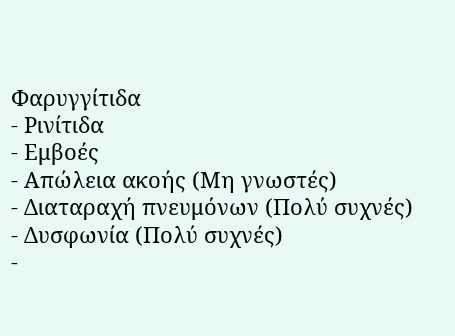Φαρυγγίτιδα
- Ρινίτιδα
- Εμβοές
- Απώλεια ακοής (Μη γνωστές)
- Διαταραχή πνευμόνων (Πολύ συχνές)
- Δυσφωνία (Πολύ συχνές)
-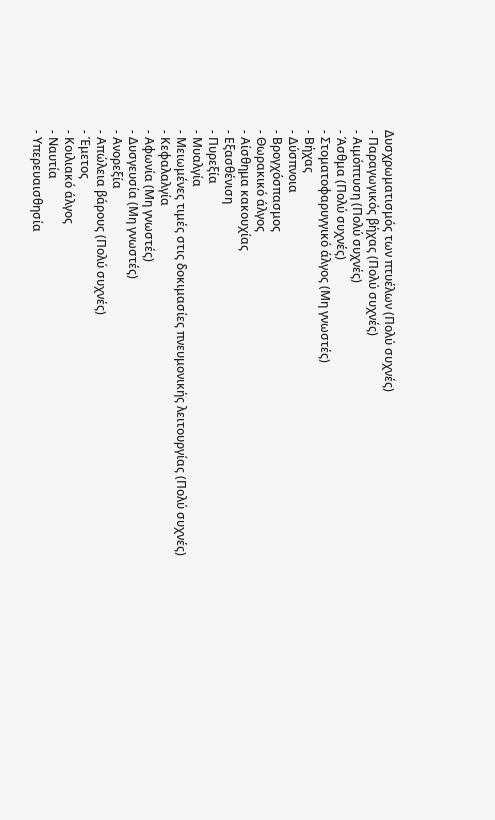Δυσχρωματισμός των πτυέλων (Πολύ συχνές)
- Παραγωγικός βήχας (Πολύ συχνές)
- Αιμόπτυση (Πολύ συχνές)
- Άσθμα (Πολύ συχνές)
- Στοματοφαρυγγικό άλγος (Μη γνωστές)
- Βήχας
- Δύσπνοια
- Βρογχόσπασμος
- Θωρακικό άλγος
- Αίσθημα κακουχίας
- Εξασθένιση
- Πυρεξία
- Μυαλγία
- Μειωμένες τιμές στις δοκιμασίες πνευμονικής λειτουργίας (Πολύ συχνές)
- Κεφαλαλγία
- Αφωνία (Μη γνωστές)
- Δυσγευσία (Μη γνωστές)
- Ανορεξία
- Απώλεια βάρους (Πολύ συχνές)
- Έμετος
- Κοιλιακό άλγος
- Ναυτία
- Υπερευαισθησία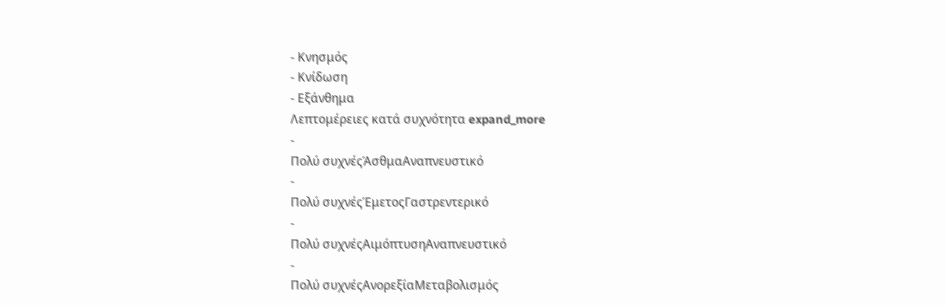- Κνησμός
- Κνίδωση
- Εξάνθημα
Λεπτομέρειες κατά συχνότητα expand_more
-
Πολύ συχνέςΆσθμαΑναπνευστικό
-
Πολύ συχνέςΈμετοςΓαστρεντερικό
-
Πολύ συχνέςΑιμόπτυσηΑναπνευστικό
-
Πολύ συχνέςΑνορεξίαΜεταβολισμός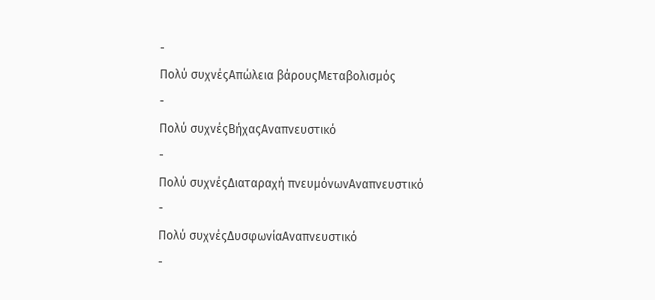-
Πολύ συχνέςΑπώλεια βάρουςΜεταβολισμός
-
Πολύ συχνέςΒήχαςΑναπνευστικό
-
Πολύ συχνέςΔιαταραχή πνευμόνωνΑναπνευστικό
-
Πολύ συχνέςΔυσφωνίαΑναπνευστικό
-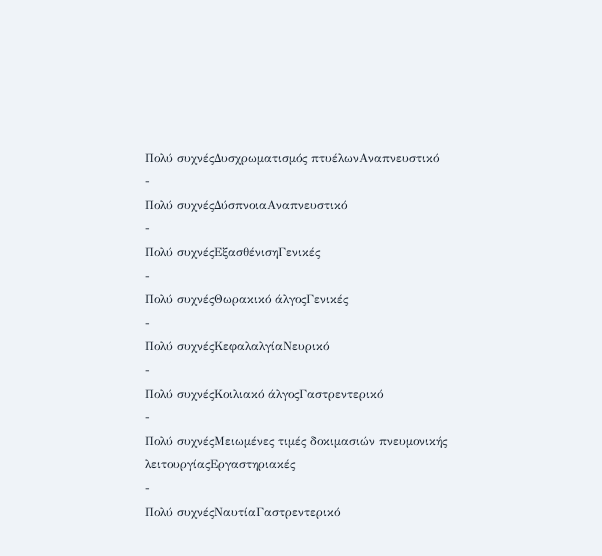Πολύ συχνέςΔυσχρωματισμός πτυέλωνΑναπνευστικό
-
Πολύ συχνέςΔύσπνοιαΑναπνευστικό
-
Πολύ συχνέςΕξασθένισηΓενικές
-
Πολύ συχνέςΘωρακικό άλγοςΓενικές
-
Πολύ συχνέςΚεφαλαλγίαΝευρικό
-
Πολύ συχνέςΚοιλιακό άλγοςΓαστρεντερικό
-
Πολύ συχνέςΜειωμένες τιμές δοκιμασιών πνευμονικής λειτουργίαςΕργαστηριακές
-
Πολύ συχνέςΝαυτίαΓαστρεντερικό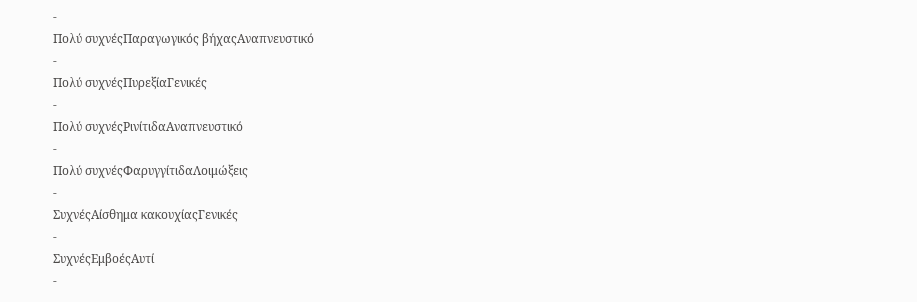-
Πολύ συχνέςΠαραγωγικός βήχαςΑναπνευστικό
-
Πολύ συχνέςΠυρεξίαΓενικές
-
Πολύ συχνέςΡινίτιδαΑναπνευστικό
-
Πολύ συχνέςΦαρυγγίτιδαΛοιμώξεις
-
ΣυχνέςΑίσθημα κακουχίαςΓενικές
-
ΣυχνέςΕμβοέςΑυτί
-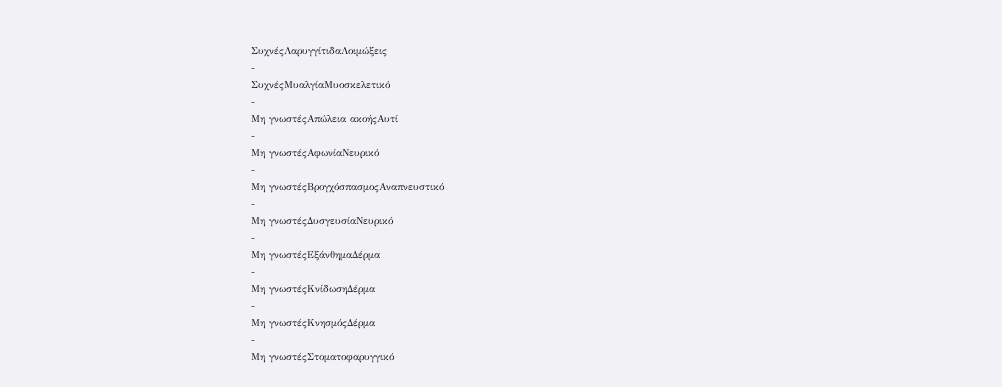ΣυχνέςΛαρυγγίτιδαΛοιμώξεις
-
ΣυχνέςΜυαλγίαΜυοσκελετικό
-
Μη γνωστέςΑπώλεια ακοήςΑυτί
-
Μη γνωστέςΑφωνίαΝευρικό
-
Μη γνωστέςΒρογχόσπασμοςΑναπνευστικό
-
Μη γνωστέςΔυσγευσίαΝευρικό
-
Μη γνωστέςΕξάνθημαΔέρμα
-
Μη γνωστέςΚνίδωσηΔέρμα
-
Μη γνωστέςΚνησμόςΔέρμα
-
Μη γνωστέςΣτοματοφαρυγγικό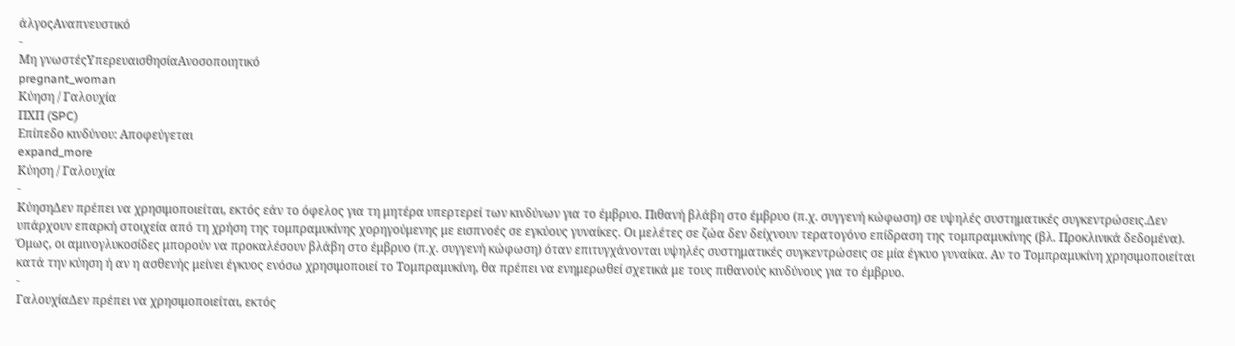άλγοςΑναπνευστικό
-
Μη γνωστέςΥπερευαισθησίαΑνοσοποιητικό
pregnant_woman
Κύηση / Γαλουχία
ΠΧΠ (SPC)
Επίπεδο κινδύνου: Αποφεύγεται
expand_more
Κύηση / Γαλουχία
-
ΚύησηΔεν πρέπει να χρησιμοποιείται, εκτός εάν το όφελος για τη μητέρα υπερτερεί των κινδύνων για το έμβρυο. Πιθανή βλάβη στο έμβρυο (π.χ. συγγενή κώφωση) σε υψηλές συστηματικές συγκεντρώσεις.Δεν υπάρχουν επαρκή στοιχεία από τη χρήση της τομπραμυκίνης χορηγούμενης με εισπνοές σε εγκύους γυναίκες. Οι μελέτες σε ζώα δεν δείχνουν τερατογόνο επίδραση της τομπραμυκίνης (βλ. Προκλινικά δεδομένα). Όμως, οι αμινογλυκοσίδες μπορούν να προκαλέσουν βλάβη στο έμβρυο (π.χ. συγγενή κώφωση) όταν επιτυγχάνονται υψηλές συστηματικές συγκεντρώσεις σε μία έγκυο γυναίκα. Αν το Τομπραμυκίνη χρησιμοποιείται κατά την κύηση ή αν η ασθενής μείνει έγκυος ενόσω χρησιμοποιεί το Τομπραμυκίνη, θα πρέπει να ενημερωθεί σχετικά με τους πιθανούς κινδύνους για το έμβρυο.
-
ΓαλουχίαΔεν πρέπει να χρησιμοποιείται, εκτός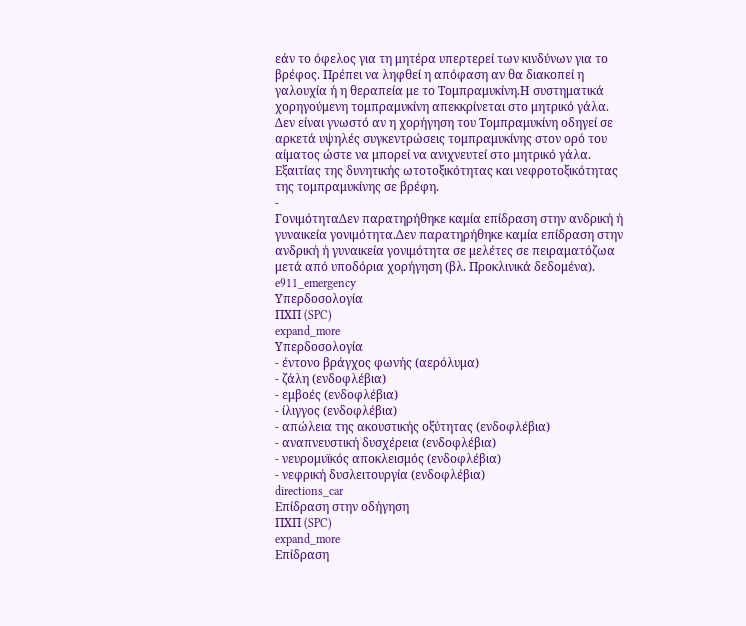εάν το όφελος για τη μητέρα υπερτερεί των κινδύνων για το βρέφος. Πρέπει να ληφθεί η απόφαση αν θα διακοπεί η γαλουχία ή η θεραπεία με το Τομπραμυκίνη.Η συστηματικά χορηγούμενη τομπραμυκίνη απεκκρίνεται στο μητρικό γάλα. Δεν είναι γνωστό αν η χορήγηση του Τομπραμυκίνη οδηγεί σε αρκετά υψηλές συγκεντρώσεις τομπραμυκίνης στον ορό του αίματος ώστε να μπορεί να ανιχνευτεί στο μητρικό γάλα. Εξαιτίας της δυνητικής ωτοτοξικότητας και νεφροτοξικότητας της τομπραμυκίνης σε βρέφη.
-
ΓονιμότηταΔεν παρατηρήθηκε καμία επίδραση στην ανδρική ή γυναικεία γονιμότητα.Δεν παρατηρήθηκε καμία επίδραση στην ανδρική ή γυναικεία γονιμότητα σε μελέτες σε πειραματόζωα μετά από υποδόρια χορήγηση (βλ. Προκλινικά δεδομένα).
e911_emergency
Υπερδοσολογία
ΠΧΠ (SPC)
expand_more
Υπερδοσολογία
- έντονο βράγχος φωνής (αερόλυμα)
- ζάλη (ενδοφλέβια)
- εμβοές (ενδοφλέβια)
- ίλιγγος (ενδοφλέβια)
- απώλεια της ακουστικής οξύτητας (ενδοφλέβια)
- αναπνευστική δυσχέρεια (ενδοφλέβια)
- νευρομυϊκός αποκλεισμός (ενδοφλέβια)
- νεφρική δυσλειτουργία (ενδοφλέβια)
directions_car
Επίδραση στην οδήγηση
ΠΧΠ (SPC)
expand_more
Επίδραση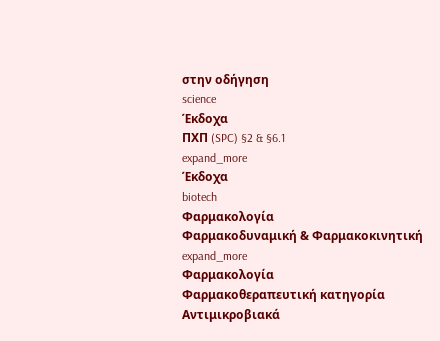στην οδήγηση
science
Έκδοχα
ΠΧΠ (SPC) §2 & §6.1
expand_more
Έκδοχα
biotech
Φαρμακολογία
Φαρμακοδυναμική & Φαρμακοκινητική
expand_more
Φαρμακολογία
Φαρμακοθεραπευτική κατηγορία
Αντιμικροβιακά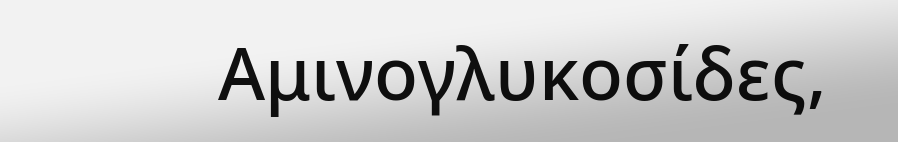Αμινογλυκοσίδες,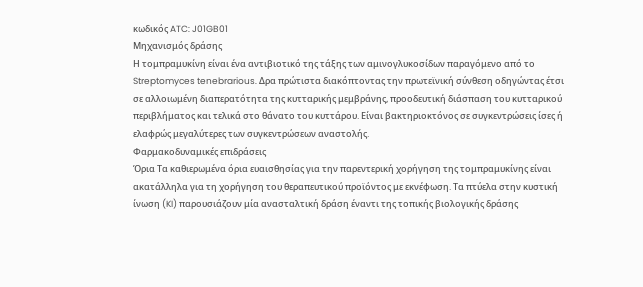κωδικός ATC: J01GB01
Μηχανισμός δράσης
Η τομπραμυκίνη είναι ένα αντιβιοτικό της τάξης των αμινογλυκοσίδων παραγόμενο από το Streptomyces tenebrarious. Δρα πρώτιστα διακόπτοντας την πρωτεϊνική σύνθεση οδηγώντας έτσι σε αλλοιωμένη διαπερατότητα της κυτταρικής μεμβράνης, προοδευτική διάσπαση του κυτταρικού περιβλήματος και τελικά στο θάνατο του κυττάρου. Είναι βακτηριοκτόνος σε συγκεντρώσεις ίσες ή ελαφρώς μεγαλύτερες των συγκεντρώσεων αναστολής.
Φαρμακοδυναμικές επιδράσεις
Όρια Τα καθιερωμένα όρια ευαισθησίας για την παρεντερική χορήγηση της τομπραμυκίνης είναι ακατάλληλα για τη χορήγηση του θεραπευτικού προϊόντος με εκνέφωση. Τα πτύελα στην κυστική ίνωση (KI) παρουσιάζουν μία ανασταλτική δράση έναντι της τοπικής βιολογικής δράσης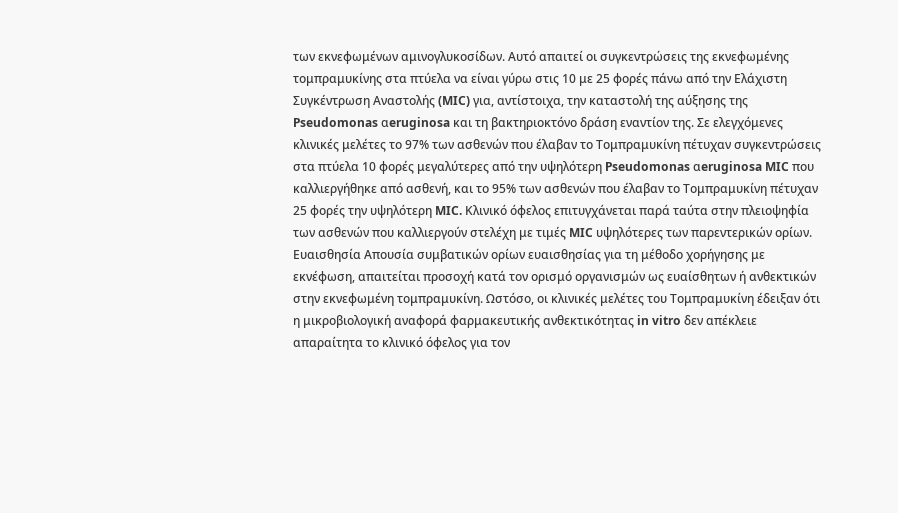των εκνεφωμένων αμινογλυκοσίδων. Αυτό απαιτεί οι συγκεντρώσεις της εκνεφωμένης τομπραμυκίνης στα πτύελα να είναι γύρω στις 10 με 25 φορές πάνω από την Ελάχιστη Συγκέντρωση Αναστολής (MIC) για, αντίστοιχα, την καταστολή της αύξησης της Pseudomonas αeruginosa και τη βακτηριοκτόνο δράση εναντίον της. Σε ελεγχόμενες κλινικές μελέτες το 97% των ασθενών που έλαβαν το Τομπραμυκίνη πέτυχαν συγκεντρώσεις στα πτύελα 10 φορές μεγαλύτερες από την υψηλότερη Pseudomonas αeruginosa MIC που καλλιεργήθηκε από ασθενή, και το 95% των ασθενών που έλαβαν το Τομπραμυκίνη πέτυχαν 25 φορές την υψηλότερη MIC. Κλινικό όφελος επιτυγχάνεται παρά ταύτα στην πλειοψηφία των ασθενών που καλλιεργούν στελέχη με τιμές MIC υψηλότερες των παρεντερικών ορίων.
Ευαισθησία Απουσία συμβατικών ορίων ευαισθησίας για τη μέθοδο χορήγησης με εκνέφωση, απαιτείται προσοχή κατά τον ορισμό οργανισμών ως ευαίσθητων ή ανθεκτικών στην εκνεφωμένη τομπραμυκίνη. Ωστόσο, οι κλινικές μελέτες του Τομπραμυκίνη έδειξαν ότι η μικροβιολογική αναφορά φαρμακευτικής ανθεκτικότητας in vitro δεν απέκλειε απαραίτητα το κλινικό όφελος για τον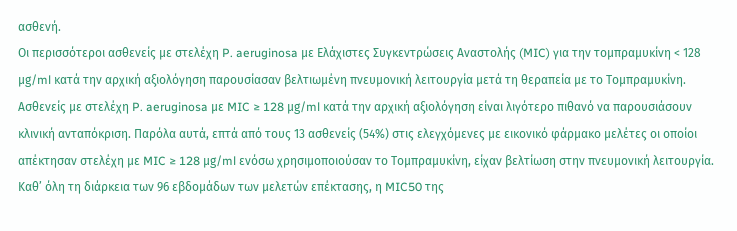ασθενή.
Οι περισσότεροι ασθενείς με στελέχη P. aeruginosa με Ελάχιστες Συγκεντρώσεις Αναστολής (MIC) για την τομπραμυκίνη < 128 μg/ml κατά την αρχική αξιολόγηση παρουσίασαν βελτιωμένη πνευμονική λειτουργία μετά τη θεραπεία με το Τομπραμυκίνη. Ασθενείς με στελέχη P. aeruginosa με MIC ≥ 128 μg/ml κατά την αρχική αξιολόγηση είναι λιγότερο πιθανό να παρουσιάσουν κλινική ανταπόκριση. Παρόλα αυτά, επτά από τους 13 ασθενείς (54%) στις ελεγχόμενες με εικονικό φάρμακο μελέτες οι οποίοι απέκτησαν στελέχη με MIC ≥ 128 μg/ml ενόσω χρησιμοποιούσαν το Τομπραμυκίνη, είχαν βελτίωση στην πνευμονική λειτουργία.
Καθ’ όλη τη διάρκεια των 96 εβδομάδων των μελετών επέκτασης, η MIC50 της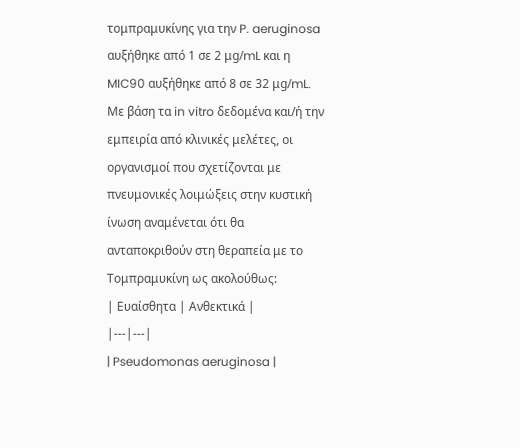τομπραμυκίνης για την P. aeruginosa αυξήθηκε από 1 σε 2 μg/mL και η MIC90 αυξήθηκε από 8 σε 32 μg/mL.
Με βάση τα in vitro δεδομένα και/ή την εμπειρία από κλινικές μελέτες, οι οργανισμοί που σχετίζονται με πνευμονικές λοιμώξεις στην κυστική ίνωση αναμένεται ότι θα ανταποκριθούν στη θεραπεία με το Τομπραμυκίνη ως ακολούθως:
| Ευαίσθητα | Ανθεκτικά |
|---|---|
| Pseudomonas aeruginosa |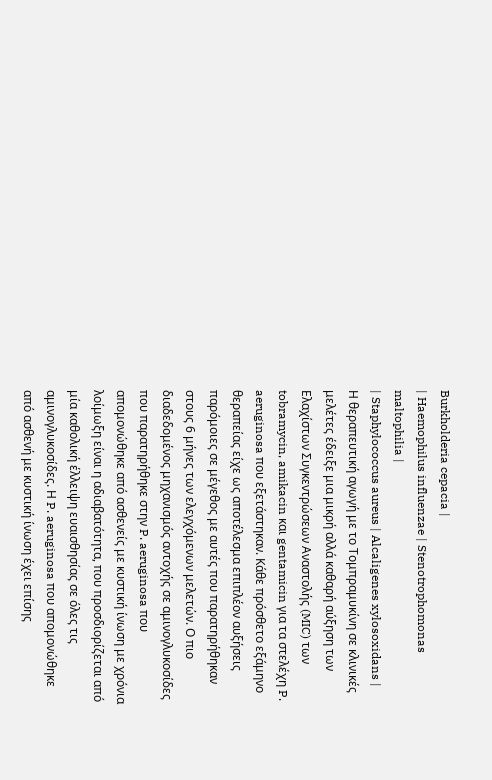Burkholderia cepacia |
| Haemophilus influenzae | Stenotrophomonas maltophilia |
| Staphylococcus aureus | Alcaligenes xylosoxidans |
Η θεραπευτική αγωγή με το Τομπραμυκίνη σε κλινικές μελέτες έδειξε μια μικρή αλλά καθαρή αύξηση των Ελαχίστων Συγκεντρώσεων Αναστολής (MIC) των tobramycin, amikacin και gentamicin για τα στελέχη P. aeruginosa που εξετάστηκαν. Κάθε πρόσθετο εξάμηνο θεραπείας είχε ως αποτέλεσμα επιπλέον αυξήσεις παρόμοιες σε μέγεθος με αυτές που παρατηρήθηκαν στους 6 μήνες των ελεγχόμενων μελετών. Ο πιο διαδεδομένος μηχανισμός αντοχής σε αμινογλυκοσίδες που παρατηρήθηκε στην P. aeruginosa που απομονώθηκε από ασθενείς με κυστική ίνωση με χρόνια λοίμωξη είναι η αδιαβατότητα, που προσδιορίζεται από μία καθολική έλλειψη ευαισθησίας σε όλες τις αμινογλυκοσίδες. Η P. aeruginosa που απομονώθηκε από ασθενή με κυστική ίνωση έχει επίσης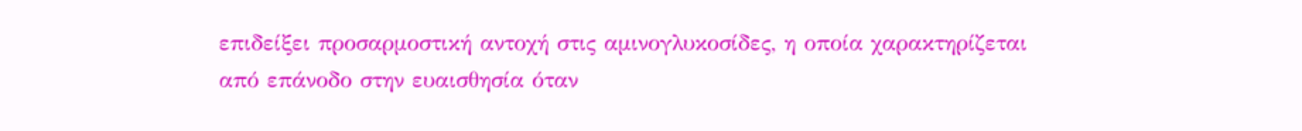επιδείξει προσαρμοστική αντοχή στις αμινογλυκοσίδες, η οποία χαρακτηρίζεται από επάνοδο στην ευαισθησία όταν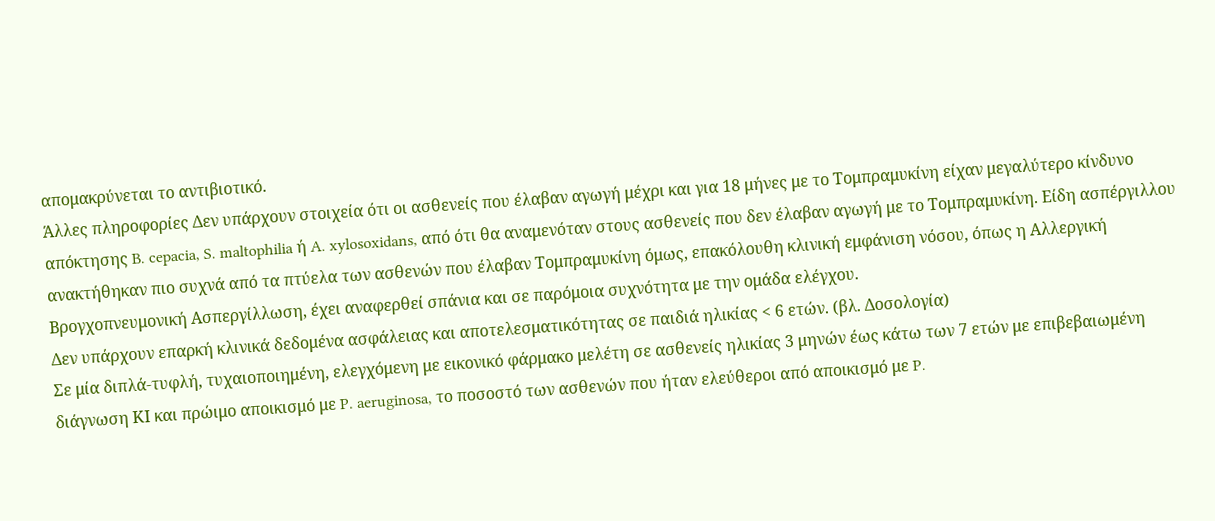απομακρύνεται το αντιβιοτικό.
Άλλες πληροφορίες Δεν υπάρχουν στοιχεία ότι οι ασθενείς που έλαβαν αγωγή μέχρι και για 18 μήνες με το Τομπραμυκίνη είχαν μεγαλύτερο κίνδυνο απόκτησης B. cepacia, S. maltophilia ή A. xylosoxidans, από ότι θα αναμενόταν στους ασθενείς που δεν έλαβαν αγωγή με το Τομπραμυκίνη. Είδη ασπέργιλλου ανακτήθηκαν πιο συχνά από τα πτύελα των ασθενών που έλαβαν Τομπραμυκίνη όμως, επακόλουθη κλινική εμφάνιση νόσου, όπως η Αλλεργική Βρογχοπνευμονική Ασπεργίλλωση, έχει αναφερθεί σπάνια και σε παρόμοια συχνότητα με την ομάδα ελέγχου.
Δεν υπάρχουν επαρκή κλινικά δεδομένα ασφάλειας και αποτελεσματικότητας σε παιδιά ηλικίας < 6 ετών. (βλ. Δοσολογία)
Σε μία διπλά-τυφλή, τυχαιοποιημένη, ελεγχόμενη με εικονικό φάρμακο μελέτη σε ασθενείς ηλικίας 3 μηνών έως κάτω των 7 ετών με επιβεβαιωμένη διάγνωση ΚΙ και πρώιμο αποικισμό με P. aeruginosa, το ποσοστό των ασθενών που ήταν ελεύθεροι από αποικισμό με P.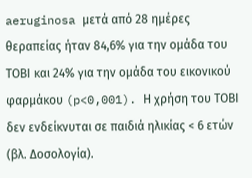aeruginosa μετά από 28 ημέρες θεραπείας ήταν 84,6% για την ομάδα του ΤΟΒΙ και 24% για την ομάδα του εικονικού φαρμάκου (p<0,001). Η χρήση του ΤΟΒΙ δεν ενδείκνυται σε παιδιά ηλικίας < 6 ετών (βλ. Δοσολογία).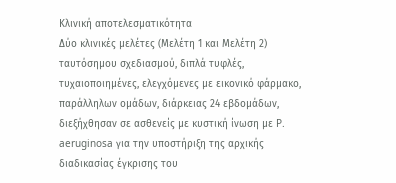Κλινική αποτελεσματικότητα
Δύο κλινικές μελέτες (Μελέτη 1 και Μελέτη 2) ταυτόσημου σχεδιασμού, διπλά τυφλές, τυχαιοποιημένες, ελεγχόμενες με εικονικό φάρμακο, παράλληλων ομάδων, διάρκειας 24 εβδομάδων, διεξήχθησαν σε ασθενείς με κυστική ίνωση με P. aeruginosa για την υποστήριξη της αρχικής διαδικασίας έγκρισης του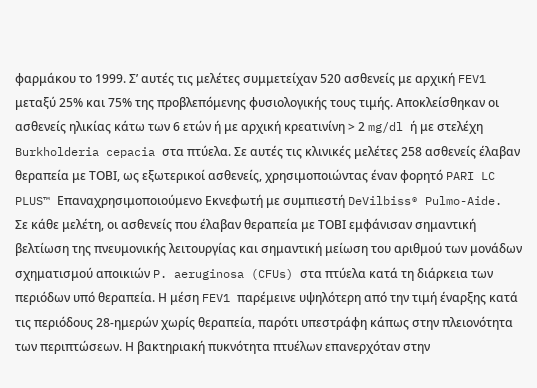φαρμάκου το 1999. Σ’ αυτές τις μελέτες συμμετείχαν 520 ασθενείς με αρχική FEV1 μεταξύ 25% και 75% της προβλεπόμενης φυσιολογικής τους τιμής. Αποκλείσθηκαν οι ασθενείς ηλικίας κάτω των 6 ετών ή με αρχική κρεατινίνη > 2 mg/dl ή με στελέχη Burkholderia cepacia στα πτύελα. Σε αυτές τις κλινικές μελέτες 258 ασθενείς έλαβαν θεραπεία με ΤΟΒΙ, ως εξωτερικοί ασθενείς, χρησιμοποιώντας έναν φορητό PARI LC PLUS™ Επαναχρησιμοποιούμενο Εκνεφωτή με συμπιεστή DeVilbiss® Pulmo-Aide.
Σε κάθε μελέτη, οι ασθενείς που έλαβαν θεραπεία με ΤΟΒΙ εμφάνισαν σημαντική βελτίωση της πνευμονικής λειτουργίας και σημαντική μείωση του αριθμού των μονάδων σχηματισμού αποικιών P. aeruginosa (CFUs) στα πτύελα κατά τη διάρκεια των περιόδων υπό θεραπεία. Η μέση FEV1 παρέμεινε υψηλότερη από την τιμή έναρξης κατά τις περιόδους 28-ημερών χωρίς θεραπεία, παρότι υπεστράφη κάπως στην πλειονότητα των περιπτώσεων. Η βακτηριακή πυκνότητα πτυέλων επανερχόταν στην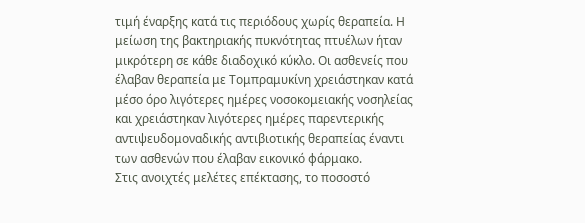τιμή έναρξης κατά τις περιόδους χωρίς θεραπεία. Η μείωση της βακτηριακής πυκνότητας πτυέλων ήταν μικρότερη σε κάθε διαδοχικό κύκλο. Οι ασθενείς που έλαβαν θεραπεία με Τομπραμυκίνη χρειάστηκαν κατά μέσο όρο λιγότερες ημέρες νοσοκομειακής νοσηλείας και χρειάστηκαν λιγότερες ημέρες παρεντερικής αντιψευδομοναδικής αντιβιοτικής θεραπείας έναντι των ασθενών που έλαβαν εικονικό φάρμακο.
Στις ανοιχτές μελέτες επέκτασης, το ποσοστό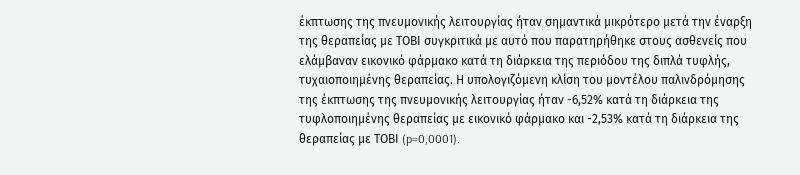έκπτωσης της πνευμονικής λειτουργίας ήταν σημαντικά μικρότερο μετά την έναρξη της θεραπείας με ΤΟΒΙ συγκριτικά με αυτό που παρατηρήθηκε στους ασθενείς που ελάμβαναν εικονικό φάρμακο κατά τη διάρκεια της περιόδου της διπλά τυφλής, τυχαιοποιημένης θεραπείας. Η υπολογιζόμενη κλίση του μοντέλου παλινδρόμησης της έκπτωσης της πνευμονικής λειτουργίας ήταν -6,52% κατά τη διάρκεια της τυφλοποιημένης θεραπείας με εικονικό φάρμακο και -2,53% κατά τη διάρκεια της θεραπείας με ΤΟΒΙ (p=0,0001).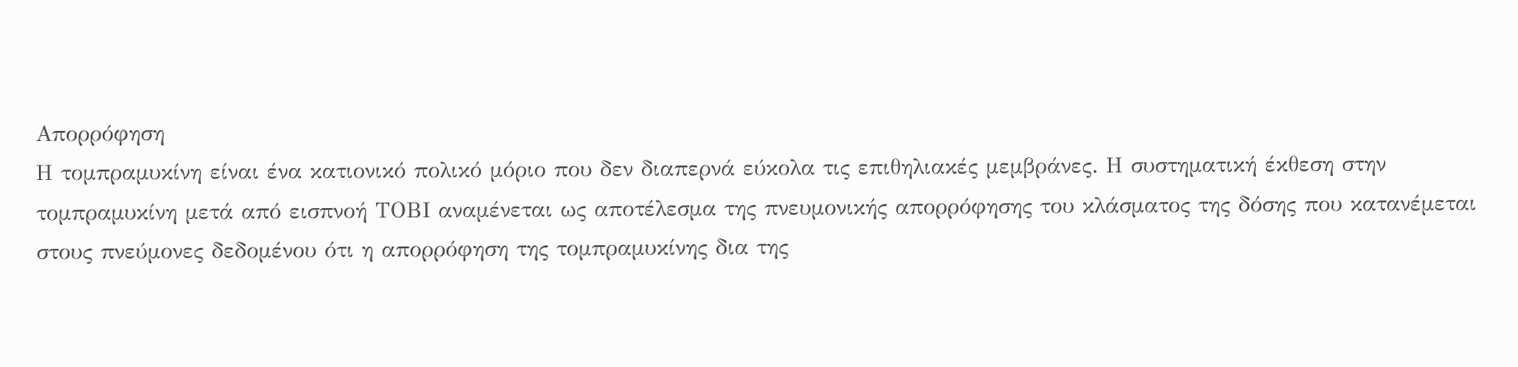Απορρόφηση
Η τομπραμυκίνη είναι ένα κατιονικό πολικό μόριο που δεν διαπερνά εύκολα τις επιθηλιακές μεμβράνες. Η συστηματική έκθεση στην τομπραμυκίνη μετά από εισπνοή ΤΟΒΙ αναμένεται ως αποτέλεσμα της πνευμονικής απορρόφησης του κλάσματος της δόσης που κατανέμεται στους πνεύμονες δεδομένου ότι η απορρόφηση της τομπραμυκίνης δια της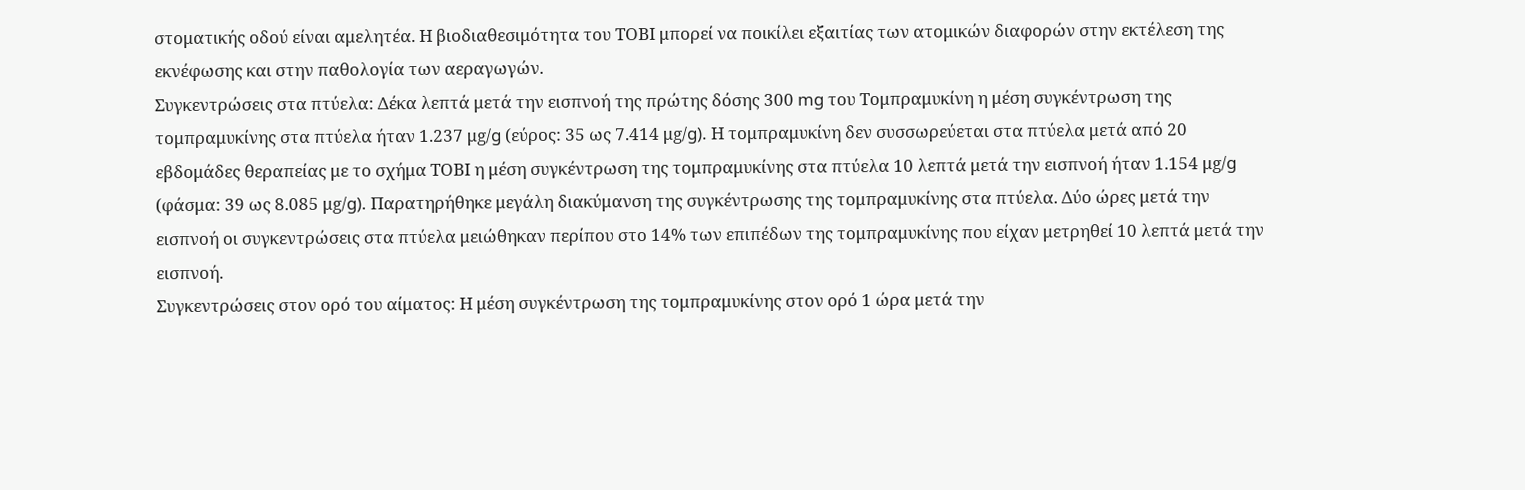στοματικής οδού είναι αμελητέα. Η βιοδιαθεσιμότητα του ΤΟΒΙ μπορεί να ποικίλει εξαιτίας των ατομικών διαφορών στην εκτέλεση της εκνέφωσης και στην παθολογία των αεραγωγών.
Συγκεντρώσεις στα πτύελα: Δέκα λεπτά μετά την εισπνοή της πρώτης δόσης 300 mg του Τομπραμυκίνη η μέση συγκέντρωση της τομπραμυκίνης στα πτύελα ήταν 1.237 μg/g (εύρος: 35 ως 7.414 μg/g). Η τομπραμυκίνη δεν συσσωρεύεται στα πτύελα μετά από 20 εβδομάδες θεραπείας με το σχήμα TΟΒΙ η μέση συγκέντρωση της τομπραμυκίνης στα πτύελα 10 λεπτά μετά την εισπνοή ήταν 1.154 μg/g (φάσμα: 39 ως 8.085 μg/g). Παρατηρήθηκε μεγάλη διακύμανση της συγκέντρωσης της τομπραμυκίνης στα πτύελα. Δύο ώρες μετά την εισπνοή οι συγκεντρώσεις στα πτύελα μειώθηκαν περίπου στο 14% των επιπέδων της τομπραμυκίνης που είχαν μετρηθεί 10 λεπτά μετά την εισπνοή.
Συγκεντρώσεις στον ορό του αίματος: Η μέση συγκέντρωση της τομπραμυκίνης στον ορό 1 ώρα μετά την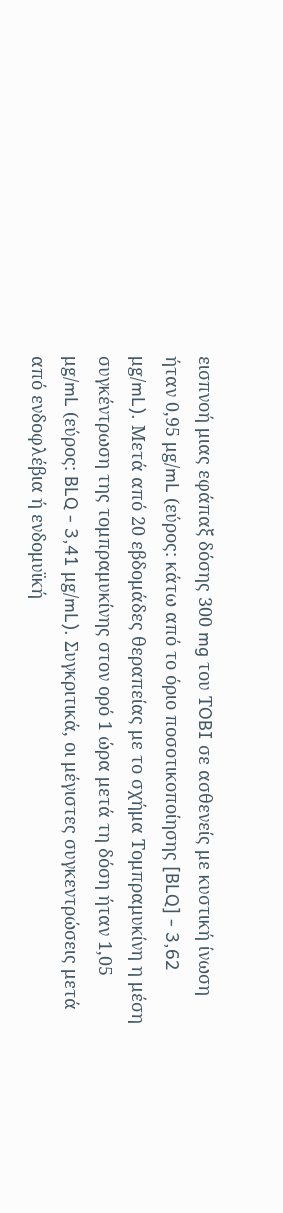εισπνοή μιας εφάπαξ δόσης 300 mg του ΤOBI σε ασθενείς με κυστική ίνωση ήταν 0,95 μg/mL (εύρος: κάτω από το όριο ποσοτικοποίησης [BLQ] - 3,62 μg/mL). Μετά από 20 εβδομάδες θεραπείας με το σχήμα Τομπραμυκίνη η μέση συγκέντρωση της τομπραμυκίνης στον ορό 1 ώρα μετά τη δόση ήταν 1,05 μg/mL (εύρος: BLQ - 3,41 μg/mL). Συγκριτικά, οι μέγιστες συγκεντρώσεις μετά από ενδοφλέβια ή ενδομυϊκή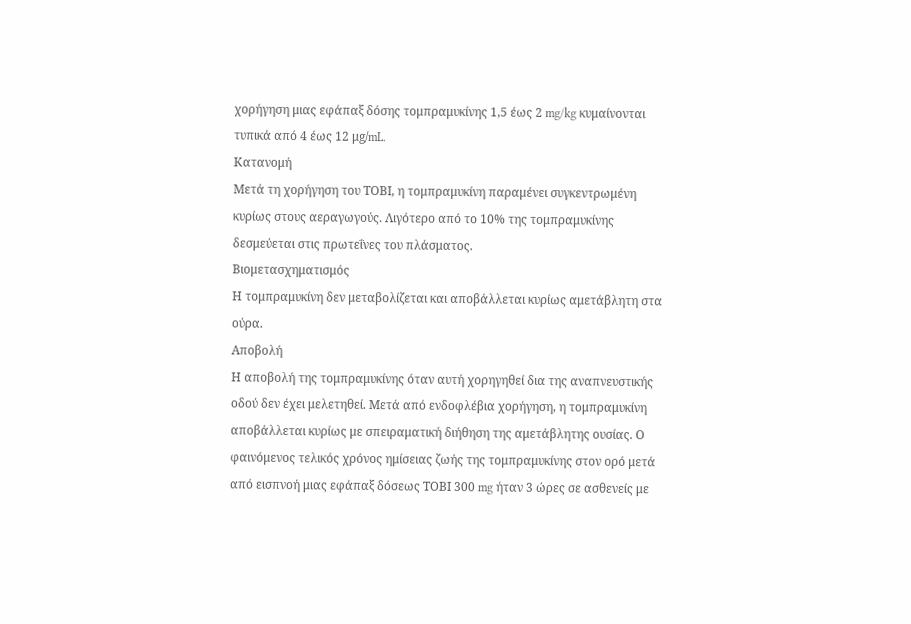χορήγηση μιας εφάπαξ δόσης τομπραμυκίνης 1,5 έως 2 mg/kg κυμαίνονται τυπικά από 4 έως 12 μg/mL.
Κατανομή
Μετά τη χορήγηση του ΤΟΒΙ, η τομπραμυκίνη παραμένει συγκεντρωμένη κυρίως στους αεραγωγούς. Λιγότερο από το 10% της τομπραμυκίνης δεσμεύεται στις πρωτεΐνες του πλάσματος.
Βιομετασχηματισμός
Η τομπραμυκίνη δεν μεταβολίζεται και αποβάλλεται κυρίως αμετάβλητη στα ούρα.
Αποβολή
Η αποβολή της τομπραμυκίνης όταν αυτή χορηγηθεί δια της αναπνευστικής οδού δεν έχει μελετηθεί. Μετά από ενδοφλέβια χορήγηση, η τομπραμυκίνη αποβάλλεται κυρίως με σπειραματική διήθηση της αμετάβλητης ουσίας. Ο φαινόμενος τελικός χρόνος ημίσειας ζωής της τομπραμυκίνης στον ορό μετά από εισπνοή μιας εφάπαξ δόσεως ΤΟΒΙ 300 mg ήταν 3 ώρες σε ασθενείς με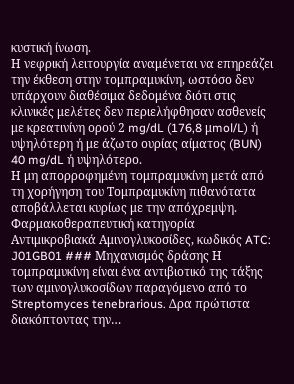κυστική ίνωση.
Η νεφρική λειτουργία αναμένεται να επηρεάζει την έκθεση στην τομπραμυκίνη, ωστόσο δεν υπάρχουν διαθέσιμα δεδομένα διότι στις κλινικές μελέτες δεν περιελήφθησαν ασθενείς με κρεατινίνη ορού 2 mg/dL (176,8 μmol/L) ή υψηλότερη ή με άζωτο ουρίας αίματος (BUN) 40 mg/dL ή υψηλότερο.
Η μη απορροφημένη τομπραμυκίνη μετά από τη χορήγηση του Τομπραμυκίνη πιθανότατα αποβάλλεται κυρίως με την απόχρεμψη.
Φαρμακοθεραπευτική κατηγορία Αντιμικροβιακά Αμινογλυκοσίδες, κωδικός ATC: J01GB01 ### Μηχανισμός δράσης Η τομπραμυκίνη είναι ένα αντιβιοτικό της τάξης των αμινογλυκοσίδων παραγόμενο από το Streptomyces tenebrarious. Δρα πρώτιστα διακόπτοντας την…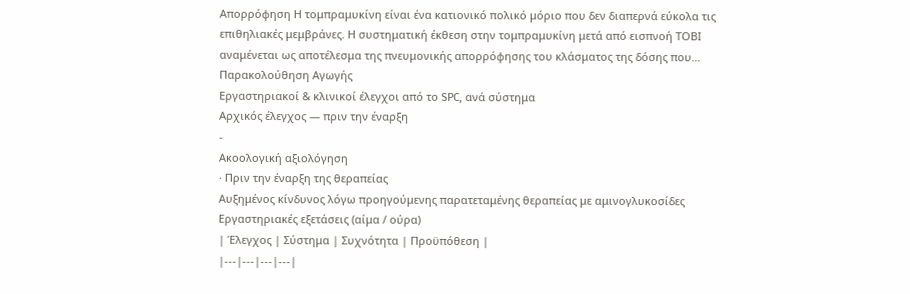Απορρόφηση Η τομπραμυκίνη είναι ένα κατιονικό πολικό μόριο που δεν διαπερνά εύκολα τις επιθηλιακές μεμβράνες. Η συστηματική έκθεση στην τομπραμυκίνη μετά από εισπνοή ΤΟΒΙ αναμένεται ως αποτέλεσμα της πνευμονικής απορρόφησης του κλάσματος της δόσης που…
Παρακολούθηση Αγωγής
Εργαστηριακοί & κλινικοί έλεγχοι από το SPC, ανά σύστημα
Αρχικός έλεγχος — πριν την έναρξη
-
Ακοολογική αξιολόγηση
· Πριν την έναρξη της θεραπείας
Αυξημένος κίνδυνος λόγω προηγούμενης παρατεταμένης θεραπείας με αμινογλυκοσίδες
Εργαστηριακές εξετάσεις (αίμα / ούρα)
| Έλεγχος | Σύστημα | Συχνότητα | Προϋπόθεση |
|---|---|---|---|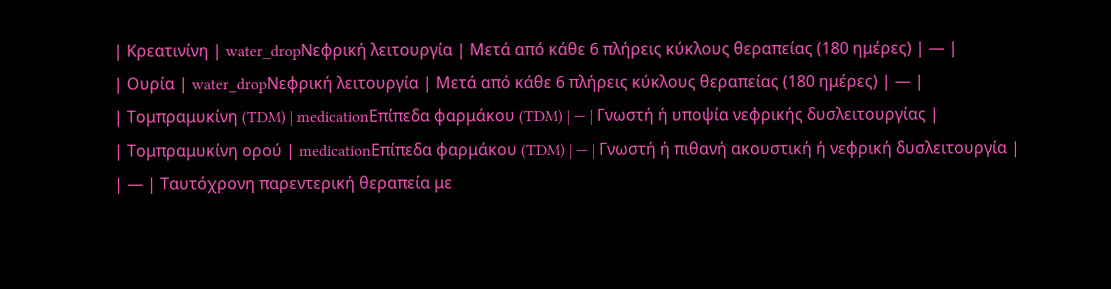| Κρεατινίνη | water_dropΝεφρική λειτουργία | Μετά από κάθε 6 πλήρεις κύκλους θεραπείας (180 ημέρες) | — |
| Ουρία | water_dropΝεφρική λειτουργία | Μετά από κάθε 6 πλήρεις κύκλους θεραπείας (180 ημέρες) | — |
| Τομπραμυκίνη (TDM) | medicationΕπίπεδα φαρμάκου (TDM) | — | Γνωστή ή υποψία νεφρικής δυσλειτουργίας |
| Τομπραμυκίνη ορού | medicationΕπίπεδα φαρμάκου (TDM) | — | Γνωστή ή πιθανή ακουστική ή νεφρική δυσλειτουργία |
| — | Ταυτόχρονη παρεντερική θεραπεία με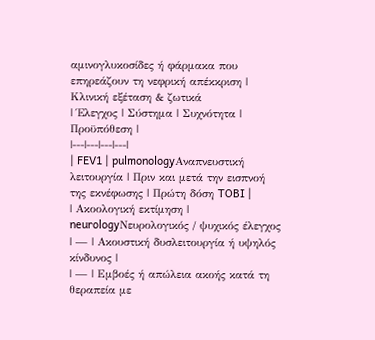αμινογλυκοσίδες ή φάρμακα που επηρεάζουν τη νεφρική απέκκριση |
Κλινική εξέταση & ζωτικά
| Έλεγχος | Σύστημα | Συχνότητα | Προϋπόθεση |
|---|---|---|---|
| FEV1 | pulmonologyΑναπνευστική λειτουργία | Πριν και μετά την εισπνοή της εκνέφωσης | Πρώτη δόση TOBI |
| Ακοολογική εκτίμηση | neurologyΝευρολογικός / ψυχικός έλεγχος | — | Ακουστική δυσλειτουργία ή υψηλός κίνδυνος |
| — | Εμβοές ή απώλεια ακοής κατά τη θεραπεία με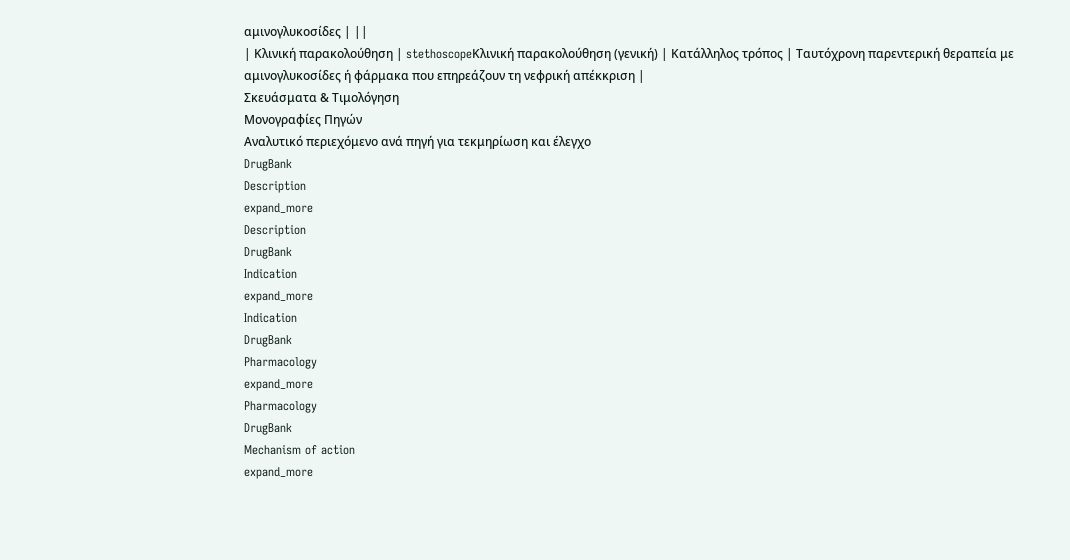αμινογλυκοσίδες | ||
| Κλινική παρακολούθηση | stethoscopeΚλινική παρακολούθηση (γενική) | Κατάλληλος τρόπος | Ταυτόχρονη παρεντερική θεραπεία με αμινογλυκοσίδες ή φάρμακα που επηρεάζουν τη νεφρική απέκκριση |
Σκευάσματα & Τιμολόγηση
Μονογραφίες Πηγών
Αναλυτικό περιεχόμενο ανά πηγή για τεκμηρίωση και έλεγχο
DrugBank
Description
expand_more
Description
DrugBank
Indication
expand_more
Indication
DrugBank
Pharmacology
expand_more
Pharmacology
DrugBank
Mechanism of action
expand_more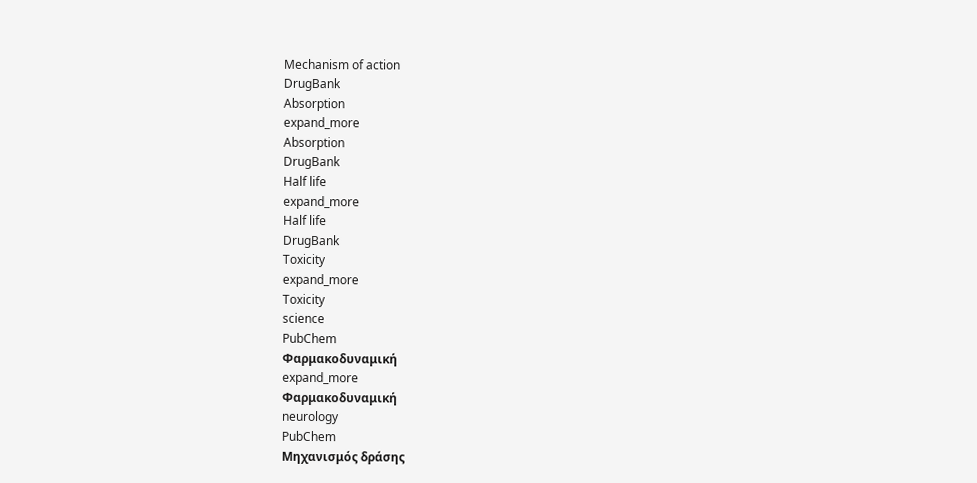Mechanism of action
DrugBank
Absorption
expand_more
Absorption
DrugBank
Half life
expand_more
Half life
DrugBank
Toxicity
expand_more
Toxicity
science
PubChem
Φαρμακοδυναμική
expand_more
Φαρμακοδυναμική
neurology
PubChem
Μηχανισμός δράσης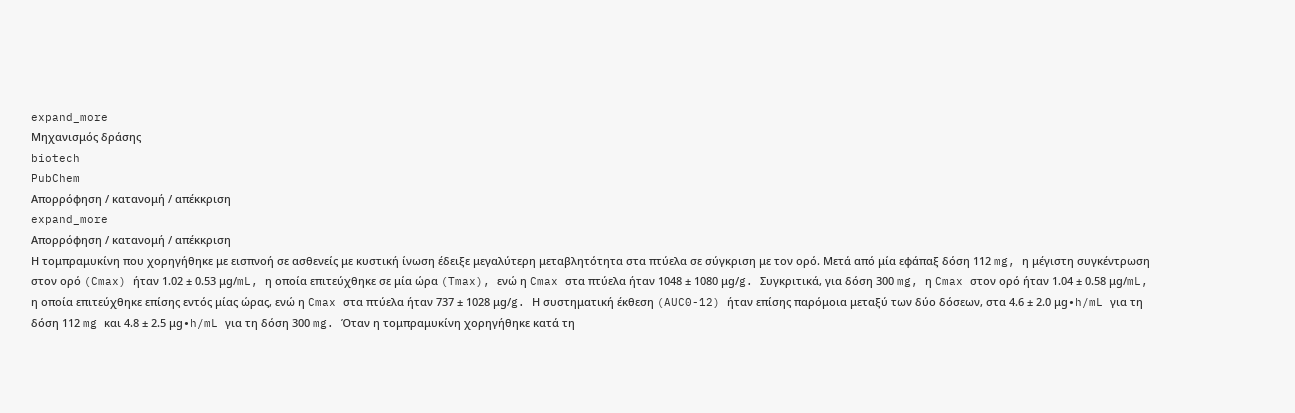expand_more
Μηχανισμός δράσης
biotech
PubChem
Απορρόφηση / κατανομή / απέκκριση
expand_more
Απορρόφηση / κατανομή / απέκκριση
Η τομπραμυκίνη που χορηγήθηκε με εισπνοή σε ασθενείς με κυστική ίνωση έδειξε μεγαλύτερη μεταβλητότητα στα πτύελα σε σύγκριση με τον ορό. Μετά από μία εφάπαξ δόση 112 mg, η μέγιστη συγκέντρωση στον ορό (Cmax) ήταν 1.02 ± 0.53 μg/mL, η οποία επιτεύχθηκε σε μία ώρα (Tmax), ενώ η Cmax στα πτύελα ήταν 1048 ± 1080 μg/g. Συγκριτικά, για δόση 300 mg, η Cmax στον ορό ήταν 1.04 ± 0.58 μg/mL, η οποία επιτεύχθηκε επίσης εντός μίας ώρας, ενώ η Cmax στα πτύελα ήταν 737 ± 1028 μg/g. Η συστηματική έκθεση (AUC0-12) ήταν επίσης παρόμοια μεταξύ των δύο δόσεων, στα 4.6 ± 2.0 μg∙h/mL για τη δόση 112 mg και 4.8 ± 2.5 μg∙h/mL για τη δόση 300 mg. Όταν η τομπραμυκίνη χορηγήθηκε κατά τη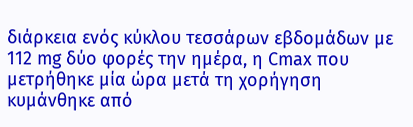διάρκεια ενός κύκλου τεσσάρων εβδομάδων με 112 mg δύο φορές την ημέρα, η Cmax που μετρήθηκε μία ώρα μετά τη χορήγηση κυμάνθηκε από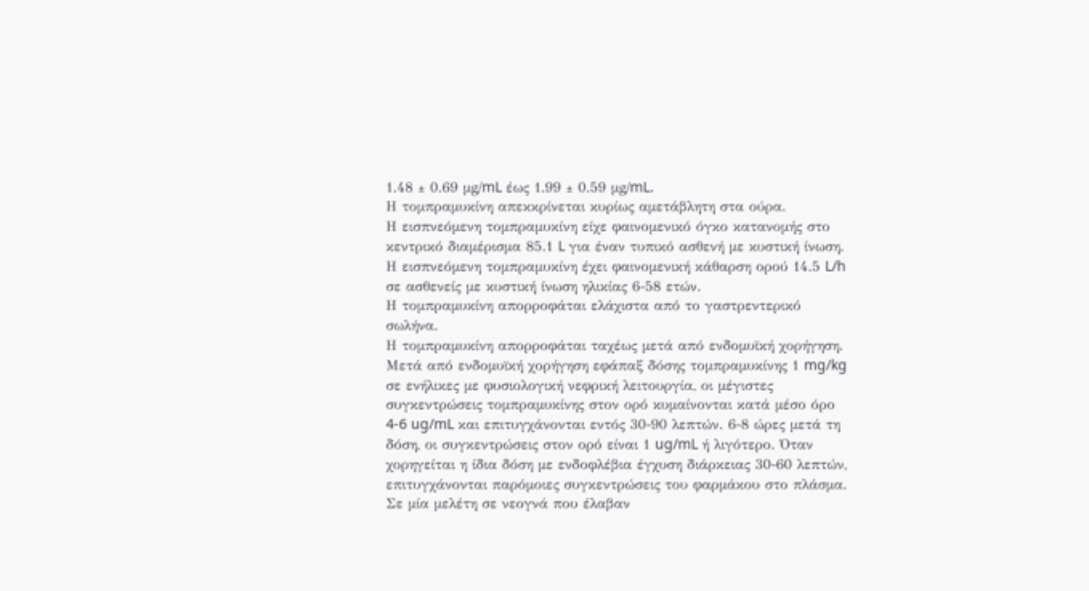1.48 ± 0.69 μg/mL έως 1.99 ± 0.59 μg/mL.
Η τομπραμυκίνη απεκκρίνεται κυρίως αμετάβλητη στα ούρα.
Η εισπνεόμενη τομπραμυκίνη είχε φαινομενικό όγκο κατανομής στο κεντρικό διαμέρισμα 85.1 L για έναν τυπικό ασθενή με κυστική ίνωση.
Η εισπνεόμενη τομπραμυκίνη έχει φαινομενική κάθαρση ορού 14.5 L/h σε ασθενείς με κυστική ίνωση ηλικίας 6-58 ετών.
Η τομπραμυκίνη απορροφάται ελάχιστα από το γαστρεντερικό σωλήνα.
Η τομπραμυκίνη απορροφάται ταχέως μετά από ενδομυϊκή χορήγηση. Μετά από ενδομυϊκή χορήγηση εφάπαξ δόσης τομπραμυκίνης 1 mg/kg σε ενήλικες με φυσιολογική νεφρική λειτουργία, οι μέγιστες συγκεντρώσεις τομπραμυκίνης στον ορό κυμαίνονται κατά μέσο όρο 4-6 ug/mL και επιτυγχάνονται εντός 30-90 λεπτών. 6-8 ώρες μετά τη δόση, οι συγκεντρώσεις στον ορό είναι 1 ug/mL ή λιγότερο. Όταν χορηγείται η ίδια δόση με ενδοφλέβια έγχυση διάρκειας 30-60 λεπτών, επιτυγχάνονται παρόμοιες συγκεντρώσεις του φαρμάκου στο πλάσμα.
Σε μία μελέτη σε νεογνά που έλαβαν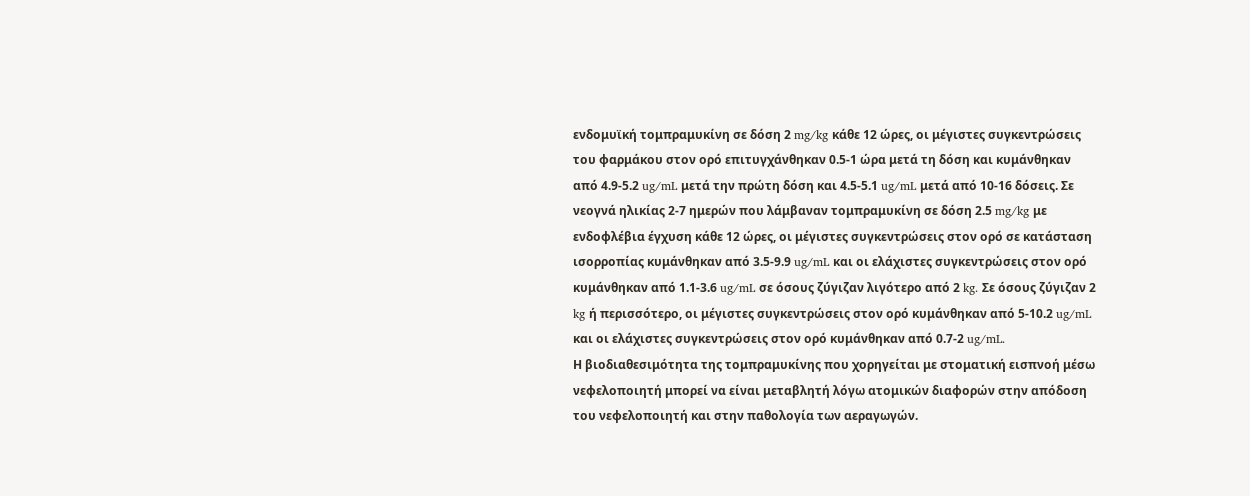ενδομυϊκή τομπραμυκίνη σε δόση 2 mg/kg κάθε 12 ώρες, οι μέγιστες συγκεντρώσεις του φαρμάκου στον ορό επιτυγχάνθηκαν 0.5-1 ώρα μετά τη δόση και κυμάνθηκαν από 4.9-5.2 ug/mL μετά την πρώτη δόση και 4.5-5.1 ug/mL μετά από 10-16 δόσεις. Σε νεογνά ηλικίας 2-7 ημερών που λάμβαναν τομπραμυκίνη σε δόση 2.5 mg/kg με ενδοφλέβια έγχυση κάθε 12 ώρες, οι μέγιστες συγκεντρώσεις στον ορό σε κατάσταση ισορροπίας κυμάνθηκαν από 3.5-9.9 ug/mL και οι ελάχιστες συγκεντρώσεις στον ορό κυμάνθηκαν από 1.1-3.6 ug/mL σε όσους ζύγιζαν λιγότερο από 2 kg. Σε όσους ζύγιζαν 2 kg ή περισσότερο, οι μέγιστες συγκεντρώσεις στον ορό κυμάνθηκαν από 5-10.2 ug/mL και οι ελάχιστες συγκεντρώσεις στον ορό κυμάνθηκαν από 0.7-2 ug/mL.
Η βιοδιαθεσιμότητα της τομπραμυκίνης που χορηγείται με στοματική εισπνοή μέσω νεφελοποιητή μπορεί να είναι μεταβλητή λόγω ατομικών διαφορών στην απόδοση του νεφελοποιητή και στην παθολογία των αεραγωγών.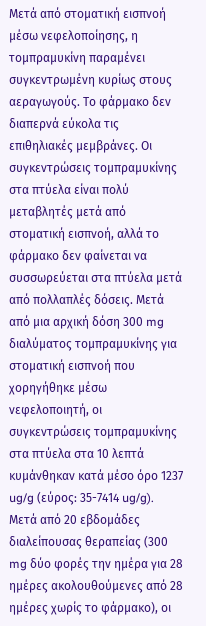Μετά από στοματική εισπνοή μέσω νεφελοποίησης, η τομπραμυκίνη παραμένει συγκεντρωμένη κυρίως στους αεραγωγούς. Το φάρμακο δεν διαπερνά εύκολα τις επιθηλιακές μεμβράνες. Οι συγκεντρώσεις τομπραμυκίνης στα πτύελα είναι πολύ μεταβλητές μετά από στοματική εισπνοή, αλλά το φάρμακο δεν φαίνεται να συσσωρεύεται στα πτύελα μετά από πολλαπλές δόσεις. Μετά από μια αρχική δόση 300 mg διαλύματος τομπραμυκίνης για στοματική εισπνοή που χορηγήθηκε μέσω νεφελοποιητή, οι συγκεντρώσεις τομπραμυκίνης στα πτύελα στα 10 λεπτά κυμάνθηκαν κατά μέσο όρο 1237 ug/g (εύρος: 35-7414 ug/g). Μετά από 20 εβδομάδες διαλείπουσας θεραπείας (300 mg δύο φορές την ημέρα για 28 ημέρες ακολουθούμενες από 28 ημέρες χωρίς το φάρμακο), οι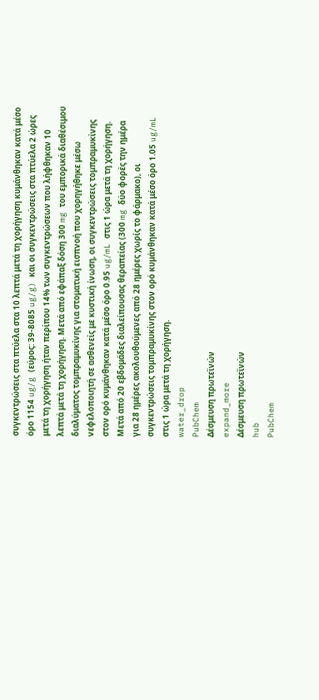συγκεντρώσεις στα πτύελα στα 10 λεπτά μετά τη χορήγηση κυμάνθηκαν κατά μέσο όρο 1154 ug/g (εύρος: 39-8085 ug/g) και οι συγκεντρώσεις στα πτύελα 2 ώρες μετά τη χορήγηση ήταν περίπου 14% των συγκεντρώσεων που λήφθηκαν 10 λεπτά μετά τη χορήγηση. Μετά από εφάπαξ δόση 300 mg του εμπορικά διαθέσιμου διαλύματος τομπραμυκίνης για στοματική εισπνοή που χορηγήθηκε μέσω νεφελοποιητή σε ασθενείς με κυστική ίνωση, οι συγκεντρώσεις τομπραμυκίνης στον ορό κυμάνθηκαν κατά μέσο όρο 0.95 ug/mL στις 1 ώρα μετά τη χορήγηση. Μετά από 20 εβδομάδες διαλείπουσας θεραπείας (300 mg δύο φορές την ημέρα για 28 ημέρες ακολουθούμενες από 28 ημέρες χωρίς το φάρμακο), οι συγκεντρώσεις τομπραμυκίνης στον ορό κυμάνθηκαν κατά μέσο όρο 1.05 ug/mL στις 1 ώρα μετά τη χορήγηση.
water_drop
PubChem
Δέσμευση πρωτεϊνών
expand_more
Δέσμευση πρωτεϊνών
hub
PubChem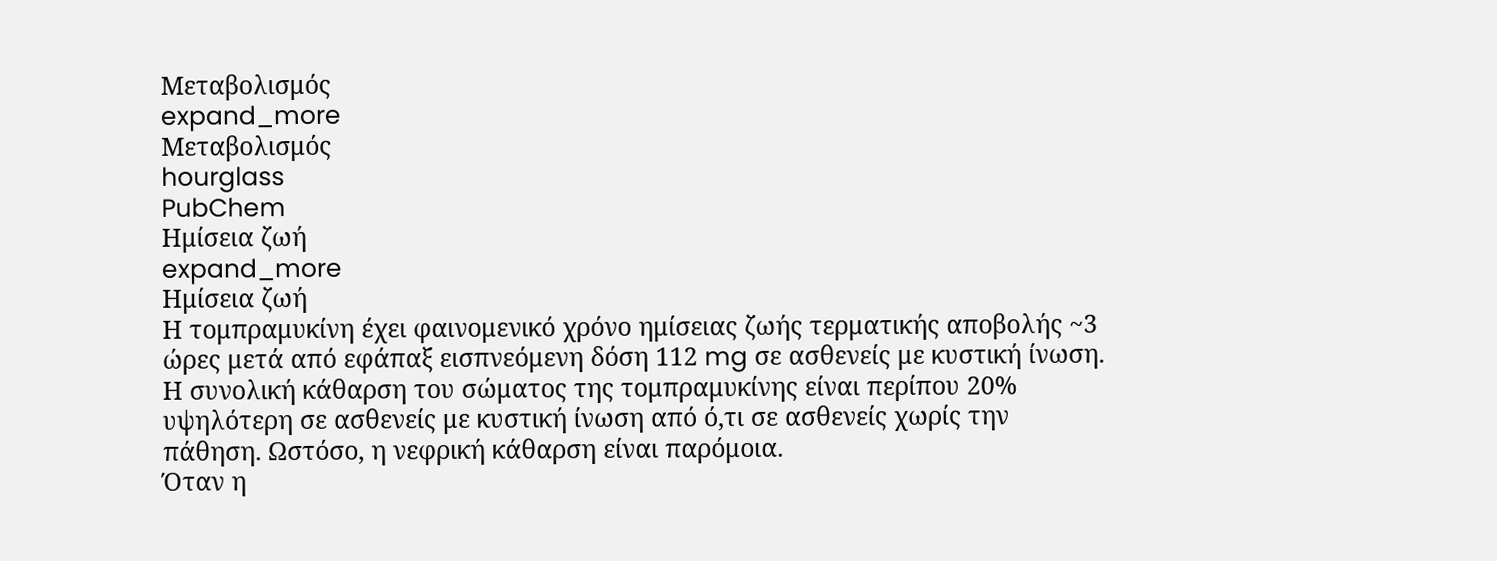Μεταβολισμός
expand_more
Μεταβολισμός
hourglass
PubChem
Ημίσεια ζωή
expand_more
Ημίσεια ζωή
Η τομπραμυκίνη έχει φαινομενικό χρόνο ημίσειας ζωής τερματικής αποβολής ~3 ώρες μετά από εφάπαξ εισπνεόμενη δόση 112 mg σε ασθενείς με κυστική ίνωση.
Η συνολική κάθαρση του σώματος της τομπραμυκίνης είναι περίπου 20% υψηλότερη σε ασθενείς με κυστική ίνωση από ό,τι σε ασθενείς χωρίς την πάθηση. Ωστόσο, η νεφρική κάθαρση είναι παρόμοια.
Όταν η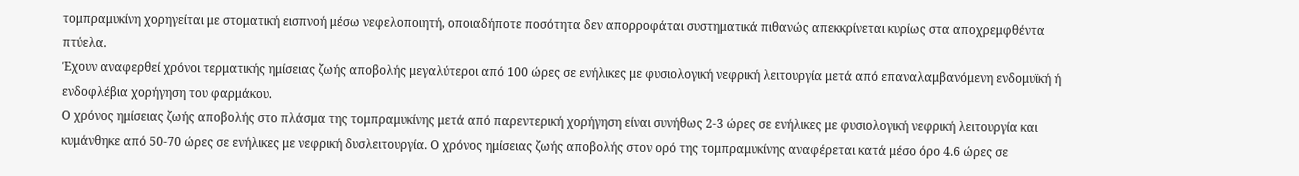τομπραμυκίνη χορηγείται με στοματική εισπνοή μέσω νεφελοποιητή, οποιαδήποτε ποσότητα δεν απορροφάται συστηματικά πιθανώς απεκκρίνεται κυρίως στα αποχρεμφθέντα πτύελα.
Έχουν αναφερθεί χρόνοι τερματικής ημίσειας ζωής αποβολής μεγαλύτεροι από 100 ώρες σε ενήλικες με φυσιολογική νεφρική λειτουργία μετά από επαναλαμβανόμενη ενδομυϊκή ή ενδοφλέβια χορήγηση του φαρμάκου.
Ο χρόνος ημίσειας ζωής αποβολής στο πλάσμα της τομπραμυκίνης μετά από παρεντερική χορήγηση είναι συνήθως 2-3 ώρες σε ενήλικες με φυσιολογική νεφρική λειτουργία και κυμάνθηκε από 50-70 ώρες σε ενήλικες με νεφρική δυσλειτουργία. Ο χρόνος ημίσειας ζωής αποβολής στον ορό της τομπραμυκίνης αναφέρεται κατά μέσο όρο 4.6 ώρες σε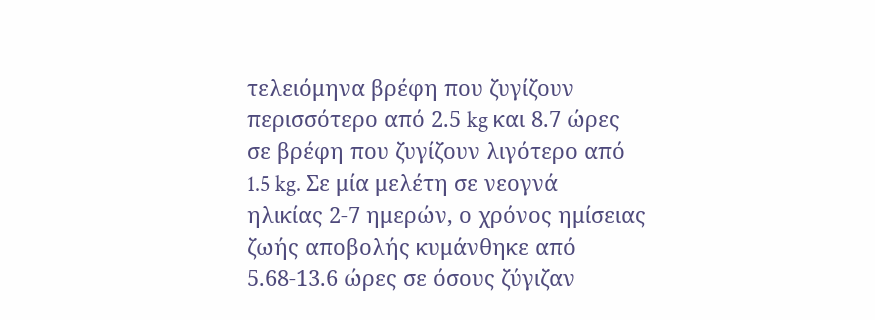τελειόμηνα βρέφη που ζυγίζουν περισσότερο από 2.5 kg και 8.7 ώρες σε βρέφη που ζυγίζουν λιγότερο από 1.5 kg. Σε μία μελέτη σε νεογνά ηλικίας 2-7 ημερών, ο χρόνος ημίσειας ζωής αποβολής κυμάνθηκε από 5.68-13.6 ώρες σε όσους ζύγιζαν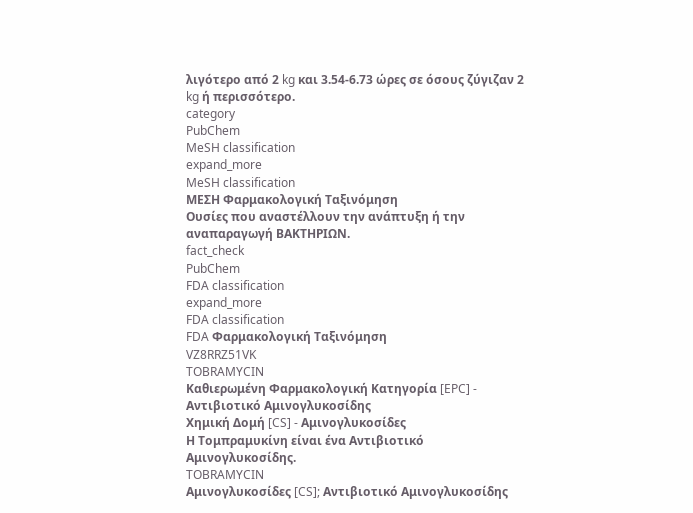λιγότερο από 2 kg και 3.54-6.73 ώρες σε όσους ζύγιζαν 2 kg ή περισσότερο.
category
PubChem
MeSH classification
expand_more
MeSH classification
ΜΕΣΗ Φαρμακολογική Ταξινόμηση
Ουσίες που αναστέλλουν την ανάπτυξη ή την αναπαραγωγή ΒΑΚΤΗΡΙΩΝ.
fact_check
PubChem
FDA classification
expand_more
FDA classification
FDA Φαρμακολογική Ταξινόμηση
VZ8RRZ51VK
TOBRAMYCIN
Καθιερωμένη Φαρμακολογική Κατηγορία [EPC] - Αντιβιοτικό Αμινογλυκοσίδης
Χημική Δομή [CS] - Αμινογλυκοσίδες
Η Τομπραμυκίνη είναι ένα Αντιβιοτικό Αμινογλυκοσίδης.
TOBRAMYCIN
Αμινογλυκοσίδες [CS]; Αντιβιοτικό Αμινογλυκοσίδης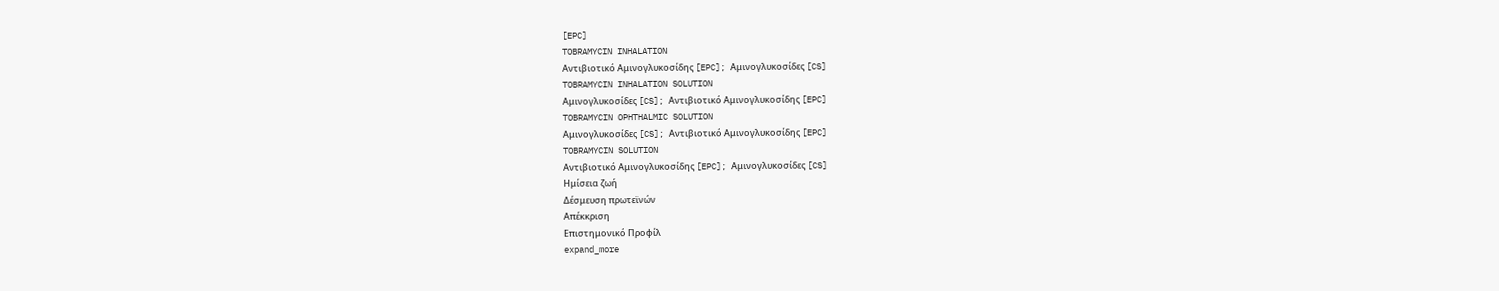[EPC]
TOBRAMYCIN INHALATION
Αντιβιοτικό Αμινογλυκοσίδης [EPC]; Αμινογλυκοσίδες [CS]
TOBRAMYCIN INHALATION SOLUTION
Αμινογλυκοσίδες [CS]; Αντιβιοτικό Αμινογλυκοσίδης [EPC]
TOBRAMYCIN OPHTHALMIC SOLUTION
Αμινογλυκοσίδες [CS]; Αντιβιοτικό Αμινογλυκοσίδης [EPC]
TOBRAMYCIN SOLUTION
Αντιβιοτικό Αμινογλυκοσίδης [EPC]; Αμινογλυκοσίδες [CS]
Ημίσεια ζωή
Δέσμευση πρωτεϊνών
Απέκκριση
Επιστημονικό Προφίλ
expand_more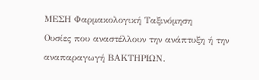ΜΕΣΗ Φαρμακολογική Ταξινόμηση
Ουσίες που αναστέλλουν την ανάπτυξη ή την αναπαραγωγή ΒΑΚΤΗΡΙΩΝ.